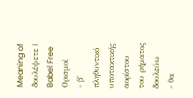Meaning of δουλέψετε | Babel Free
Ορισμοί
- β' πληθυντικό υποτακτικής αορίστου του ρήματος δουλεύω
- θα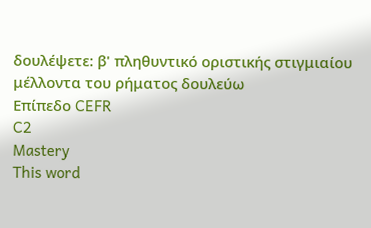δουλέψετε: β' πληθυντικό οριστικής στιγμιαίου μέλλοντα του ρήματος δουλεύω
Επίπεδο CEFR
C2
Mastery
This word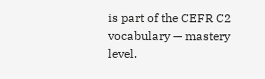is part of the CEFR C2 vocabulary — mastery level.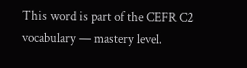This word is part of the CEFR C2 vocabulary — mastery level.